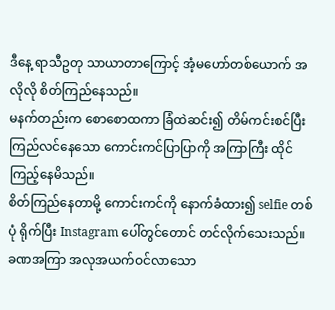ဒီနေ့ ရာသီဥတု သာယာတာကြောင့် အံ့မဟော်တစ်ယောက် အလိုလို စိတ်ကြည်နေသည်။
မနက်တည်းက စောစောထကာ ခြံထဲဆင်း၍ တိမ်ကင်းစင်ပြီး ကြည်လင်နေသော ကောင်းကင်ပြာပြာကို အကြာကြီး ထိုင်ကြည့်နေမိသည်။
စိတ်ကြည်နေတာမို့ ကောင်းကင်ကို နောက်ခံထား၍ selfie တစ်ပုံ ရိုက်ပြီး Instagram ပေါ်တွင်တောင် တင်လိုက်သေးသည်။ ခဏအကြာ အလုအယက်ဝင်လာသော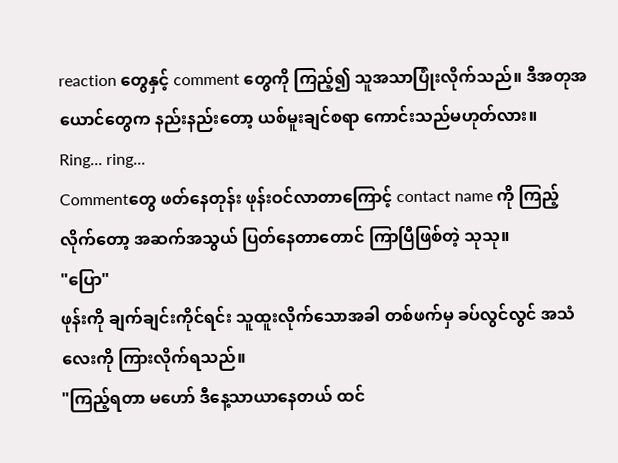reaction တွေနှင့် comment တွေကို ကြည့်၍ သူအသာပြုံးလိုက်သည်။ ဒီအတုအယောင်တွေက နည်းနည်းတော့ ယစ်မူးချင်စရာ ကောင်းသည်မဟုတ်လား။
Ring... ring...
Commentတွေ ဖတ်နေတုန်း ဖုန်းဝင်လာတာကြောင့် contact name ကို ကြည့်လိုက်တော့ အဆက်အသွယ် ပြတ်နေတာတောင် ကြာပြီဖြစ်တဲ့ သုသု။
"ပြော"
ဖုန်းကို ချက်ချင်းကိုင်ရင်း သူထူးလိုက်သောအခါ တစ်ဖက်မှ ခပ်လွင်လွင် အသံလေးကို ကြားလိုက်ရသည်။
"ကြည့်ရတာ မဟော် ဒီနေ့သာယာနေတယ် ထင်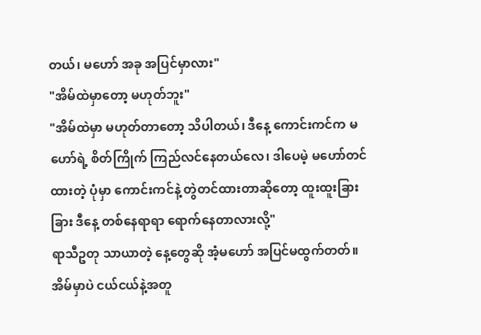တယ်၊ မဟော် အခု အပြင်မှာလား"
"အိမ်ထဲမှာတော့ မဟုတ်ဘူး"
"အိမ်ထဲမှာ မဟုတ်တာတော့ သိပါတယ်၊ ဒီနေ့ ကောင်းကင်က မဟော်ရဲ့ စိတ်ကြိုက် ကြည်လင်နေတယ်လေ၊ ဒါပေမဲ့ မဟော်တင်ထားတဲ့ ပုံမှာ ကောင်းကင်နဲ့ တွဲတင်ထားတာဆိုတော့ ထူးထူးခြားခြား ဒီနေ့ တစ်နေရာရာ ရောက်နေတာလားလို့"
ရာသီဥတု သာယာတဲ့ နေ့တွေဆို အံ့မဟော် အပြင်မထွက်တတ်။ အိမ်မှာပဲ ငယ်ငယ်နဲ့အတူ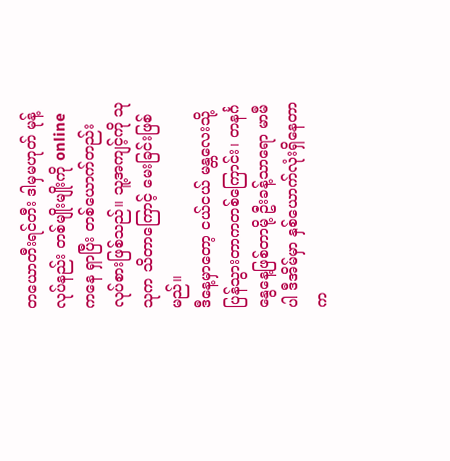တယောတီးရင်တီး ဒါမှမဟုတ် မုန့်လုပ်နည်း တစ်မျိုးမျိုးကို online ကနေ ရှာပြီး တစ်ယောက်တည်း လုပ်စားဖြစ်သည်။ သူ့အကျင့်ကို သုသုက သိတာကြောင့် မေးခြင်းဖြစ်မည်။
ဒီနေ့မှာတော့ ငယ်ငယ် မန္တလေးသို့ ပြန်သွားတာကတစ်ကြောင်း၊ တနင်္ဂနွေနေ့ဖြစ်တာမို့ ဦးခန့်သာရော မာမီပါ ဒီအိမ်မှာ နှစ်ယောက်လုံးရှိနေတာက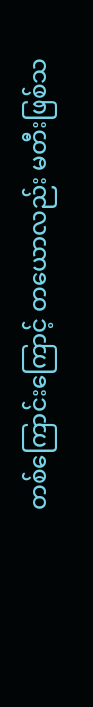တစ်ကြောင်းကြောင့် တယောလည်း မတီးဖြစ်သ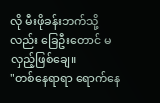လို မီးဖိုခန်းဘက်သို့လည်း ခြေဦးတောင် မလှည့်ဖြစ်ချေ။
"တစ်နေရာရာ ရောက်နေ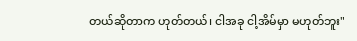တယ်ဆိုတာက ဟုတ်တယ်၊ ငါအခု ငါ့အိမ်မှာ မဟုတ်ဘူး"